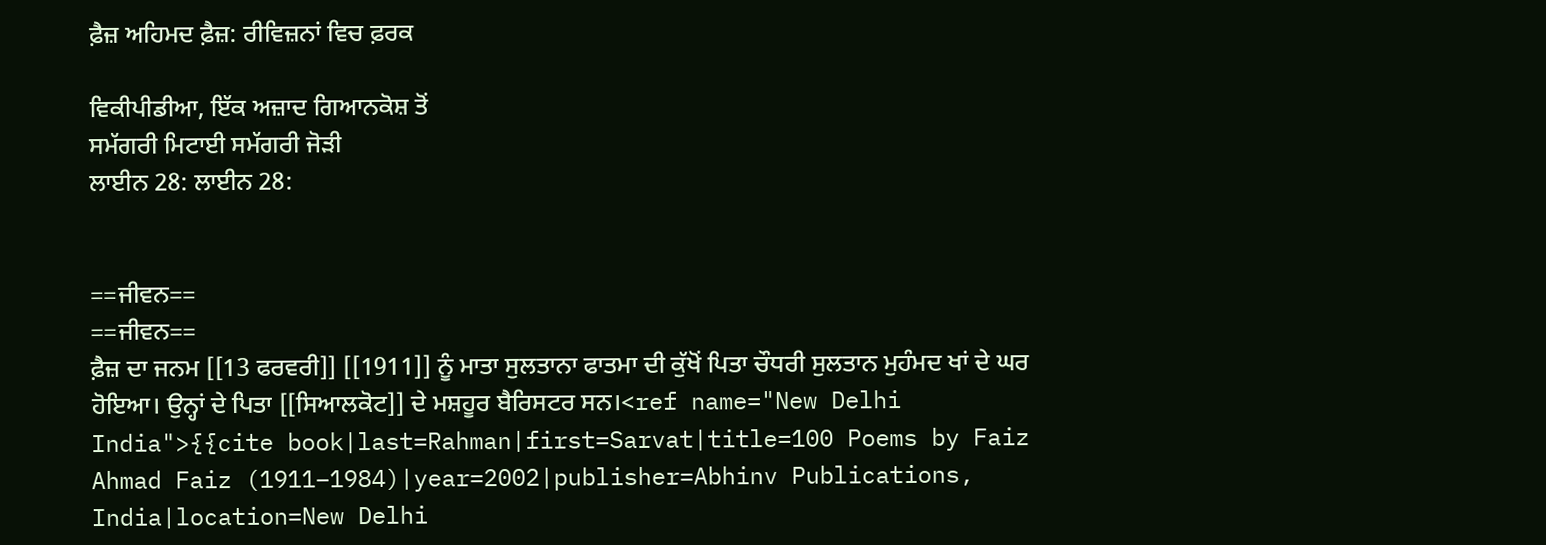ਫ਼ੈਜ਼ ਅਹਿਮਦ ਫ਼ੈਜ਼: ਰੀਵਿਜ਼ਨਾਂ ਵਿਚ ਫ਼ਰਕ

ਵਿਕੀਪੀਡੀਆ, ਇੱਕ ਅਜ਼ਾਦ ਗਿਆਨਕੋਸ਼ ਤੋਂ
ਸਮੱਗਰੀ ਮਿਟਾਈ ਸਮੱਗਰੀ ਜੋੜੀ
ਲਾਈਨ 28: ਲਾਈਨ 28:


==ਜੀਵਨ==
==ਜੀਵਨ==
ਫ਼ੈਜ਼ ਦਾ ਜਨਮ [[13 ਫਰਵਰੀ]] [[1911]] ਨੂੰ ਮਾਤਾ ਸੁਲਤਾਨਾ ਫਾਤਮਾ ਦੀ ਕੁੱਖੋਂ ਪਿਤਾ ਚੌਧਰੀ ਸੁਲਤਾਨ ਮੁਹੰਮਦ ਖਾਂ ਦੇ ਘਰ ਹੋਇਆ। ਉਨ੍ਹਾਂ ਦੇ ਪਿਤਾ [[ਸਿਆਲਕੋਟ]] ਦੇ ਮਸ਼ਹੂਰ ਬੈਰਿਸਟਰ ਸਨ।<ref name="New Delhi India">{{cite book|last=Rahman|first=Sarvat|title=100 Poems by Faiz Ahmad Faiz (1911–1984)|year=2002|publisher=Abhinv Publications, India|location=New Delhi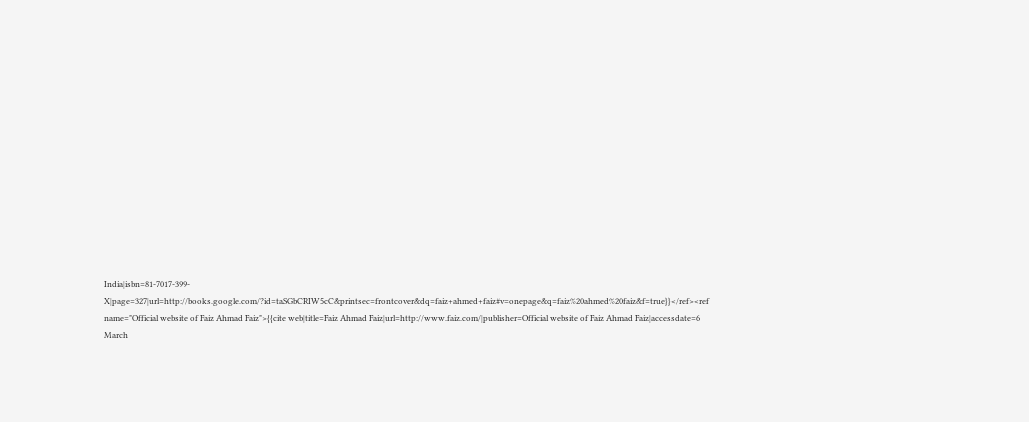India|isbn=81-7017-399-X|page=327|url=http://books.google.com/?id=taSGbCRIW5cC&printsec=frontcover&dq=faiz+ahmed+faiz#v=onepage&q=faiz%20ahmed%20faiz&f=true}}</ref><ref name="Official website of Faiz Ahmad Faiz">{{cite web|title=Faiz Ahmad Faiz|url=http://www.faiz.com/|publisher=Official website of Faiz Ahmad Faiz|accessdate=6 March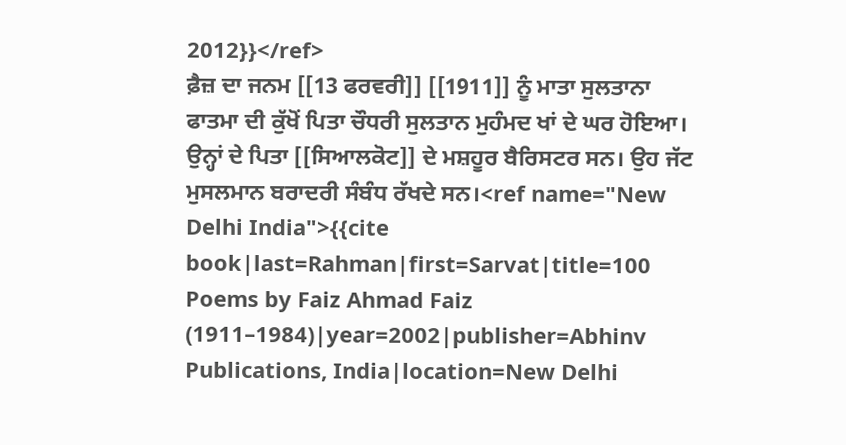2012}}</ref>
ਫ਼ੈਜ਼ ਦਾ ਜਨਮ [[13 ਫਰਵਰੀ]] [[1911]] ਨੂੰ ਮਾਤਾ ਸੁਲਤਾਨਾ ਫਾਤਮਾ ਦੀ ਕੁੱਖੋਂ ਪਿਤਾ ਚੌਧਰੀ ਸੁਲਤਾਨ ਮੁਹੰਮਦ ਖਾਂ ਦੇ ਘਰ ਹੋਇਆ। ਉਨ੍ਹਾਂ ਦੇ ਪਿਤਾ [[ਸਿਆਲਕੋਟ]] ਦੇ ਮਸ਼ਹੂਰ ਬੈਰਿਸਟਰ ਸਨ। ਉਹ ਜੱਟ ਮੁਸਲਮਾਨ ਬਰਾਦਰੀ ਸੰਬੰਧ ਰੱਖਦੇ ਸਨ।<ref name="New Delhi India">{{cite book|last=Rahman|first=Sarvat|title=100 Poems by Faiz Ahmad Faiz (1911–1984)|year=2002|publisher=Abhinv Publications, India|location=New Delhi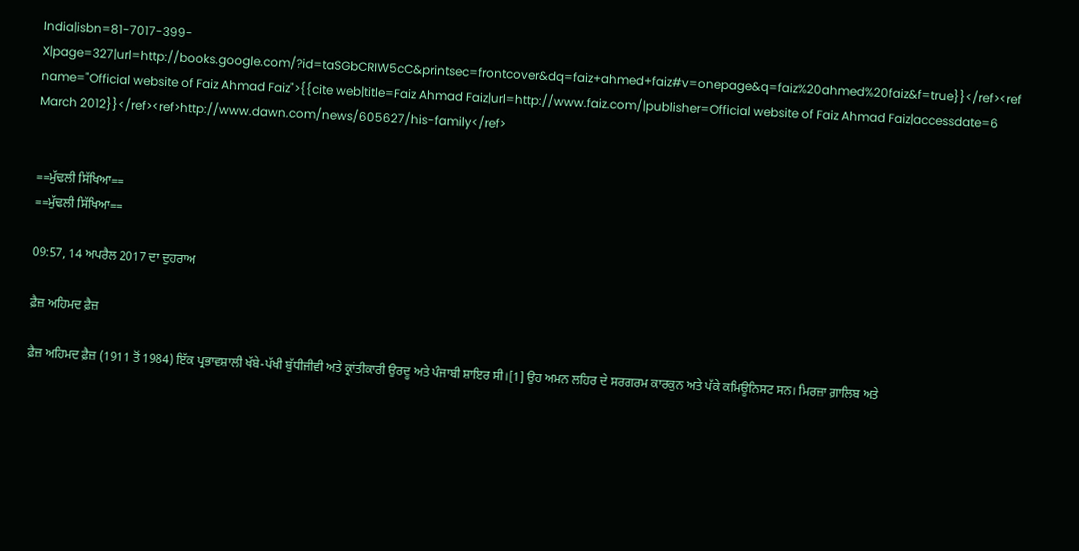India|isbn=81-7017-399-X|page=327|url=http://books.google.com/?id=taSGbCRIW5cC&printsec=frontcover&dq=faiz+ahmed+faiz#v=onepage&q=faiz%20ahmed%20faiz&f=true}}</ref><ref name="Official website of Faiz Ahmad Faiz">{{cite web|title=Faiz Ahmad Faiz|url=http://www.faiz.com/|publisher=Official website of Faiz Ahmad Faiz|accessdate=6 March 2012}}</ref><ref>http://www.dawn.com/news/605627/his-family</ref>


==ਮੁੱਢਲੀ ਸਿੱਖਿਆ==
==ਮੁੱਢਲੀ ਸਿੱਖਿਆ==

09:57, 14 ਅਪਰੈਲ 2017 ਦਾ ਦੁਹਰਾਅ

ਫ਼ੈਜ਼ ਅਹਿਮਦ ਫ਼ੈਜ਼

ਫ਼ੈਜ਼ ਅਹਿਮਦ ਫ਼ੈਜ਼ (1911 ਤੋਂ 1984) ਇੱਕ ਪ੍ਰਭਾਵਸ਼ਾਲੀ ਖੱਬੇ-ਪੱਖੀ ਬੁੱਧੀਜੀਵੀ ਅਤੇ ਕ੍ਰਾਂਤੀਕਾਰੀ ਉਰਦੂ ਅਤੇ ਪੰਜਾਬੀ ਸ਼ਾਇਰ ਸੀ।[1] ਉਹ ਅਮਨ ਲਹਿਰ ਦੇ ਸਰਗਰਮ ਕਾਰਕੁਨ ਅਤੇ ਪੱਕੇ ਕਮਿਊਨਿਸਟ ਸਨ। ਮਿਰਜ਼ਾ ਗ਼ਾਲਿਬ ਅਤੇ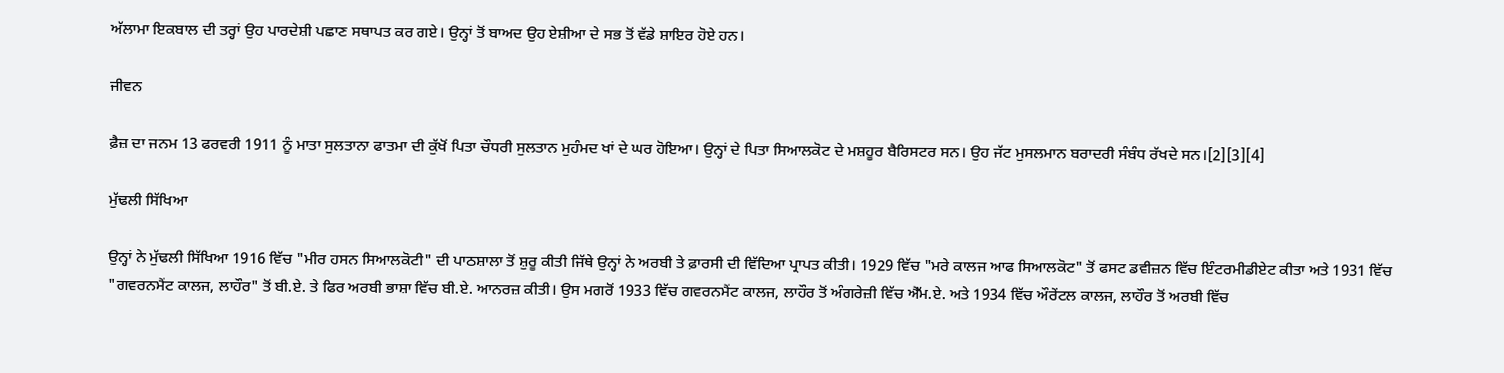ਅੱਲਾਮਾ ਇਕਬਾਲ ਦੀ ਤਰ੍ਹਾਂ ਉਹ ਪਾਰਦੇਸ਼ੀ ਪਛਾਣ ਸਥਾਪਤ ਕਰ ਗਏ। ਉਨ੍ਹਾਂ ਤੋਂ ਬਾਅਦ ਉਹ ਏਸ਼ੀਆ ਦੇ ਸਭ ਤੋਂ ਵੱਡੇ ਸ਼ਾਇਰ ਹੋਏ ਹਨ।

ਜੀਵਨ

ਫ਼ੈਜ਼ ਦਾ ਜਨਮ 13 ਫਰਵਰੀ 1911 ਨੂੰ ਮਾਤਾ ਸੁਲਤਾਨਾ ਫਾਤਮਾ ਦੀ ਕੁੱਖੋਂ ਪਿਤਾ ਚੌਧਰੀ ਸੁਲਤਾਨ ਮੁਹੰਮਦ ਖਾਂ ਦੇ ਘਰ ਹੋਇਆ। ਉਨ੍ਹਾਂ ਦੇ ਪਿਤਾ ਸਿਆਲਕੋਟ ਦੇ ਮਸ਼ਹੂਰ ਬੈਰਿਸਟਰ ਸਨ। ਉਹ ਜੱਟ ਮੁਸਲਮਾਨ ਬਰਾਦਰੀ ਸੰਬੰਧ ਰੱਖਦੇ ਸਨ।[2][3][4]

ਮੁੱਢਲੀ ਸਿੱਖਿਆ

ਉਨ੍ਹਾਂ ਨੇ ਮੁੱਢਲੀ ਸਿੱਖਿਆ 1916 ਵਿੱਚ "ਮੀਰ ਹਸਨ ਸਿਆਲਕੋਟੀ" ਦੀ ਪਾਠਸ਼ਾਲਾ ਤੋਂ ਸ਼ੁਰੂ ਕੀਤੀ ਜਿੱਥੇ ਉਨ੍ਹਾਂ ਨੇ ਅਰਬੀ ਤੇ ਫ਼ਾਰਸੀ ਦੀ ਵਿੱਦਿਆ ਪ੍ਰਾਪਤ ਕੀਤੀ। 1929 ਵਿੱਚ "ਮਰੇ ਕਾਲਜ ਆਫ ਸਿਆਲਕੋਟ" ਤੋਂ ਫਸਟ ਡਵੀਜ਼ਨ ਵਿੱਚ ਇੰਟਰਮੀਡੀਏਟ ਕੀਤਾ ਅਤੇ 1931 ਵਿੱਚ "ਗਵਰਨਮੈਂਟ ਕਾਲਜ, ਲਾਹੌਰ" ਤੋਂ ਬੀ.ਏ. ਤੇ ਫਿਰ ਅਰਬੀ ਭਾਸ਼ਾ ਵਿੱਚ ਬੀ.ਏ. ਆਨਰਜ਼ ਕੀਤੀ। ਉਸ ਮਗਰੋਂ 1933 ਵਿੱਚ ਗਵਰਨਮੈਂਟ ਕਾਲਜ, ਲਾਹੌਰ ਤੋਂ ਅੰਗਰੇਜ਼ੀ ਵਿੱਚ ਐੱਮ.ਏ. ਅਤੇ 1934 ਵਿੱਚ ਔਰੇਂਟਲ ਕਾਲਜ, ਲਾਹੌਰ ਤੋਂ ਅਰਬੀ ਵਿੱਚ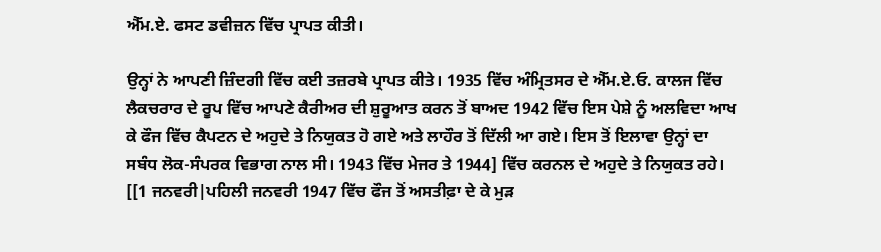ਐੱਮ.ਏ. ਫਸਟ ਡਵੀਜ਼ਨ ਵਿੱਚ ਪ੍ਰਾਪਤ ਕੀਤੀ।

ਉਨ੍ਹਾਂ ਨੇ ਆਪਣੀ ਜ਼ਿੰਦਗੀ ਵਿੱਚ ਕਈ ਤਜ਼ਰਬੇ ਪ੍ਰਾਪਤ ਕੀਤੇ। 1935 ਵਿੱਚ ਅੰਮ੍ਰਿਤਸਰ ਦੇ ਐੱਮ.ਏ.ਓ. ਕਾਲਜ ਵਿੱਚ ਲੈਕਚਰਾਰ ਦੇ ਰੂਪ ਵਿੱਚ ਆਪਣੇ ਕੈਰੀਅਰ ਦੀ ਸ਼ੁਰੂਆਤ ਕਰਨ ਤੋਂ ਬਾਅਦ 1942 ਵਿੱਚ ਇਸ ਪੇਸ਼ੇ ਨੂੰ ਅਲਵਿਦਾ ਆਖ ਕੇ ਫੌਜ ਵਿੱਚ ਕੈਪਟਨ ਦੇ ਅਹੁਦੇ ਤੇ ਨਿਯੁਕਤ ਹੋ ਗਏ ਅਤੇ ਲਾਹੌਰ ਤੋਂ ਦਿੱਲੀ ਆ ਗਏ। ਇਸ ਤੋਂ ਇਲਾਵਾ ਉਨ੍ਹਾਂ ਦਾ ਸਬੰਧ ਲੋਕ-ਸੰਪਰਕ ਵਿਭਾਗ ਨਾਲ ਸੀ। 1943 ਵਿੱਚ ਮੇਜਰ ਤੇ 1944] ਵਿੱਚ ਕਰਨਲ ਦੇ ਅਹੁਦੇ ਤੇ ਨਿਯੁਕਤ ਰਹੇ। [[1 ਜਨਵਰੀ|ਪਹਿਲੀ ਜਨਵਰੀ 1947 ਵਿੱਚ ਫੌਜ ਤੋਂ ਅਸਤੀਫ਼ਾ ਦੇ ਕੇ ਮੁੜ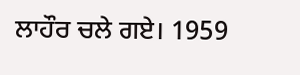ਲਾਹੌਰ ਚਲੇ ਗਏ। 1959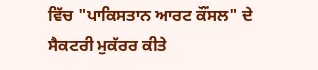ਵਿੱਚ "ਪਾਕਿਸਤਾਨ ਆਰਟ ਕੌਂਸਲ" ਦੇ ਸੈਕਟਰੀ ਮੁਕੱਰਰ ਕੀਤੇ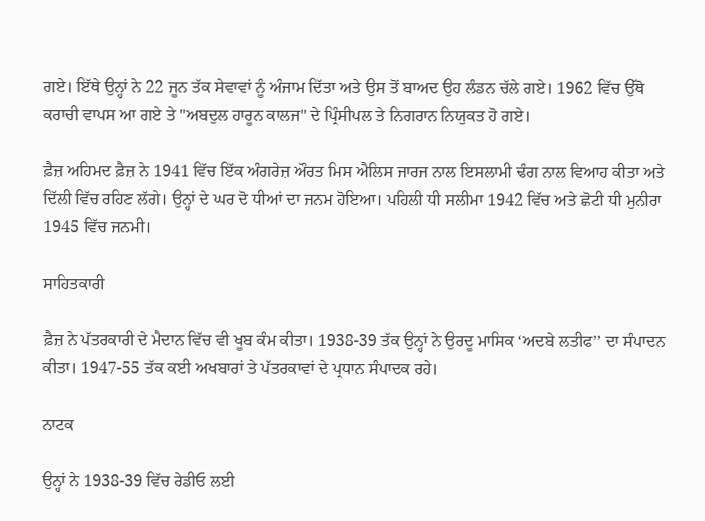ਗਏ। ਇੱਥੇ ਉਨ੍ਹਾਂ ਨੇ 22 ਜੂਨ ਤੱਕ ਸੇਵਾਵਾਂ ਨੂੰ ਅੰਜਾਮ ਦਿੱਤਾ ਅਤੇ ਉਸ ਤੋਂ ਬਾਅਦ ਉਹ ਲੰਡਨ ਚੱਲੇ ਗਏ। 1962 ਵਿੱਚ ਉੱਥੋ ਕਰਾਚੀ ਵਾਪਸ ਆ ਗਏ ਤੇ "ਅਬਦੁਲ ਹਾਰੂਨ ਕਾਲਜ" ਦੇ ਪ੍ਰਿੰਸੀਪਲ ਤੇ ਨਿਗਰਾਨ ਨਿਯੁਕਤ ਹੋ ਗਏ।

ਫ਼ੈਜ਼ ਅਹਿਮਦ ਫ਼ੈਜ਼ ਨੇ 1941 ਵਿੱਚ ਇੱਕ ਅੰਗਰੇਜ਼ ਔਰਤ ਮਿਸ ਐਲਿਸ ਜਾਰਜ ਨਾਲ ਇਸਲਾਮੀ ਢੰਗ ਨਾਲ ਵਿਆਹ ਕੀਤਾ ਅਤੇ ਦਿੱਲੀ ਵਿੱਚ ਰਹਿਣ ਲੱਗੇ। ਉਨ੍ਹਾਂ ਦੇ ਘਰ ਦੋ ਧੀਆਂ ਦਾ ਜਨਮ ਹੋਇਆ। ਪਹਿਲੀ ਧੀ ਸਲੀਮਾ 1942 ਵਿੱਚ ਅਤੇ ਛੋਟੀ ਧੀ ਮੁਨੀਰਾ 1945 ਵਿੱਚ ਜਨਮੀ।

ਸਾਹਿਤਕਾਰੀ

ਫ਼ੈਜ਼ ਨੇ ਪੱਤਰਕਾਰੀ ਦੇ ਮੈਦਾਨ ਵਿੱਚ ਵੀ ਖੂਬ ਕੰਮ ਕੀਤਾ। 1938-39 ਤੱਕ ਉਨ੍ਹਾਂ ਨੇ ਉਰਦੂ ਮਾਸਿਕ ‘ਅਦਬੇ ਲਤੀਫ’’ ਦਾ ਸੰਪਾਦਨ ਕੀਤਾ। 1947-55 ਤੱਕ ਕਈ ਅਖਬਾਰਾਂ ਤੇ ਪੱਤਰਕਾਵਾਂ ਦੇ ਪ੍ਰਧਾਨ ਸੰਪਾਦਕ ਰਹੇ।

ਨਾਟਕ

ਉਨ੍ਹਾਂ ਨੇ 1938-39 ਵਿੱਚ ਰੇਡੀਓ ਲਈ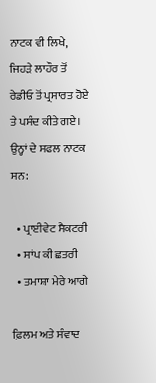ਨਾਟਕ ਵੀ ਲਿਖੇ, ਜਿਹੜੇ ਲਾਹੌਰ ਤੋਂ ਰੇਡੀਓ ਤੋਂ ਪ੍ਰਸਾਰਤ ਹੋਏ ਤੇ ਪਸੰਦ ਕੀਤੇ ਗਏ। ਉਨ੍ਹਾਂ ਦੇ ਸਫਲ ਨਾਟਕ ਸਨ:

  • ਪ੍ਰਾਈਵੇਟ ਸੈਕਟਰੀ
  • ਸਾਂਪ ਕੀ ਛਤਰੀ
  • ਤਮਾਸ਼ਾ ਮੇਰੇ ਆਗੇ

ਫ਼ਿਲਮ ਅਤੇ ਸੰਵਾਦ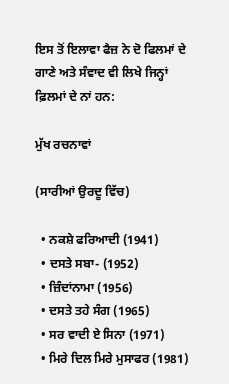ਇਸ ਤੋਂ ਇਲਾਵਾ ਫੈਜ਼ ਨੇ ਦੋ ਫਿਲਮਾਂ ਦੇ ਗਾਣੇ ਅਤੇ ਸੰਵਾਦ ਵੀ ਲਿਖੇ ਜਿਨ੍ਹਾਂ ਫ਼ਿਲਮਾਂ ਦੇ ਨਾਂ ਹਨ:

ਮੁੱਖ ਰਚਨਾਵਾਂ

(ਸਾਰੀਆਂ ਉਰਦੂ ਵਿੱਚ)

  • ਨਕਸ਼ੇ ਫਰਿਆਦੀ (1941)
  • ਦਸਤੇ ਸਬਾ- (1952)
  • ਜ਼ਿੰਦਾਂਨਾਮਾ (1956)
  • ਦਸਤੇ ਤਹੇ ਸੰਗ (1965)
  • ਸਰ ਵਾਦੀ ਏ ਸਿਨਾ (1971)
  • ਮਿਰੇ ਦਿਲ ਮਿਰੇ ਮੁਸਾਫਰ (1981)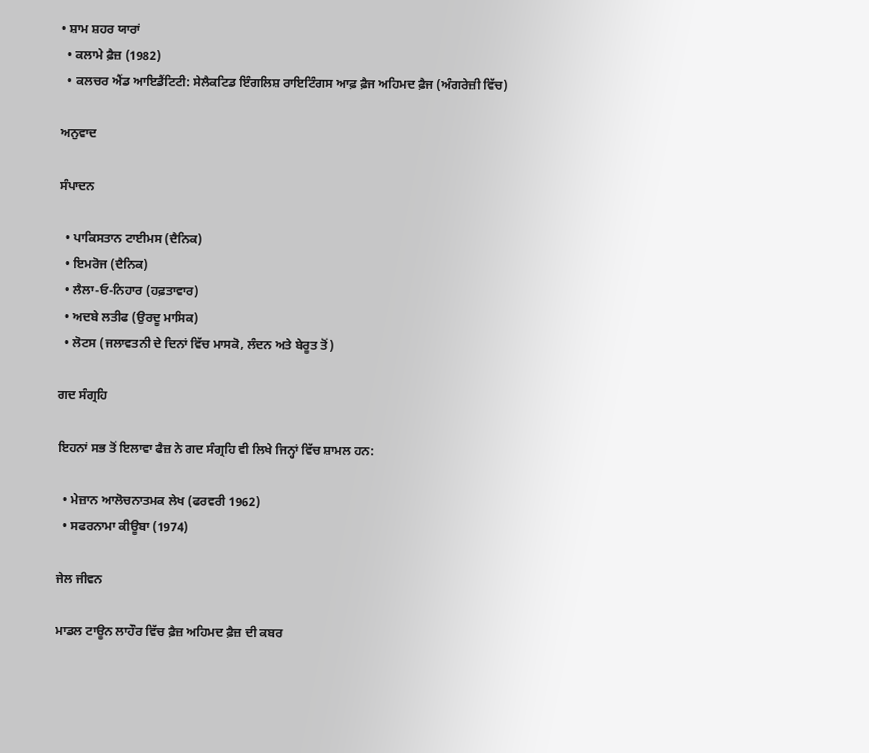• ਸ਼ਾਮ ਸ਼ਹਰ ਯਾਰਾਂ
  • ਕਲਾਮੇ ਫ਼ੈਜ਼ (1982)
  • ਕਲਚਰ ਐਂਡ ਆਇਡੈਂਟਿਟੀ: ਸੇਲੈਕਟਿਡ ਇੰਗਲਿਸ਼ ਰਾਇਟਿੰਗਸ ਆਫ਼ ਫ਼ੈਜ ਅਹਿਮਦ ਫ਼ੈਜ (ਅੰਗਰੇਜ਼ੀ ਵਿੱਚ)

ਅਨੁਵਾਦ

ਸੰਪਾਦਨ

  • ਪਾਕਿਸਤਾਨ ਟਾਈਮਸ (ਦੈਨਿਕ)
  • ਇਮਰੋਜ (ਦੈਨਿਕ)
  • ਲੈਲਾ-ਓ-ਨਿਹਾਰ (ਹਫ਼ਤਾਵਾਰ)
  • ਅਦਬੇ ਲਤੀਫ (ਉਰਦੂ ਮਾਸਿਕ)
  • ਲੋਟਸ (ਜਲਾਵਤਨੀ ਦੇ ਦਿਨਾਂ ਵਿੱਚ ਮਾਸਕੋ, ਲੰਦਨ ਅਤੇ ਬੇਰੂਤ ਤੋਂ)

ਗਦ ਸੰਗ੍ਰਹਿ

ਇਹਨਾਂ ਸਭ ਤੋਂ ਇਲਾਵਾ ਫੈਜ਼ ਨੇ ਗਦ ਸੰਗ੍ਰਹਿ ਵੀ ਲਿਖੇ ਜਿਨ੍ਹਾਂ ਵਿੱਚ ਸ਼ਾਮਲ ਹਨ:

  • ਮੇਜ਼ਾਨ ਆਲੋਚਨਾਤਮਕ ਲੇਖ (ਫਰਵਰੀ 1962)
  • ਸਫਰਨਾਮਾ ਕੀਊਬਾ (1974)

ਜੇਲ ਜੀਵਨ

ਮਾਡਲ ਟਾਊਨ ਲਾਹੌਰ ਵਿੱਚ ਫ਼ੈਜ਼ ਅਹਿਮਦ ਫ਼ੈਜ਼ ਦੀ ਕਬਰ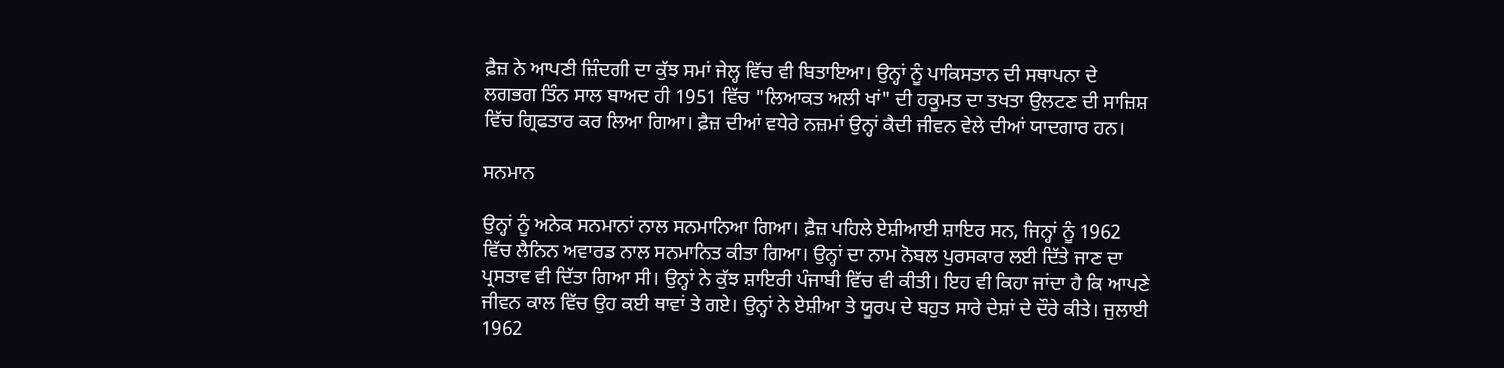ਫ਼ੈਜ਼ ਨੇ ਆਪਣੀ ਜ਼ਿੰਦਗੀ ਦਾ ਕੁੱਝ ਸਮਾਂ ਜੇਲ੍ਹ ਵਿੱਚ ਵੀ ਬਿਤਾਇਆ। ਉਨ੍ਹਾਂ ਨੂੰ ਪਾਕਿਸਤਾਨ ਦੀ ਸਥਾਪਨਾ ਦੇ ਲਗਭਗ ਤਿੰਨ ਸਾਲ ਬਾਅਦ ਹੀ 1951 ਵਿੱਚ "ਲਿਆਕਤ ਅਲੀ ਖਾਂ" ਦੀ ਹਕੂਮਤ ਦਾ ਤਖਤਾ ਉਲਟਣ ਦੀ ਸਾਜ਼ਿਸ਼ ਵਿੱਚ ਗ੍ਰਿਫਤਾਰ ਕਰ ਲਿਆ ਗਿਆ। ਫ਼ੈਜ਼ ਦੀਆਂ ਵਧੇਰੇ ਨਜ਼ਮਾਂ ਉਨ੍ਹਾਂ ਕੈਦੀ ਜੀਵਨ ਵੇਲੇ ਦੀਆਂ ਯਾਦਗਾਰ ਹਨ।

ਸਨਮਾਨ

ਉਨ੍ਹਾਂ ਨੂੰ ਅਨੇਕ ਸਨਮਾਨਾਂ ਨਾਲ ਸਨਮਾਨਿਆ ਗਿਆ। ਫ਼ੈਜ਼ ਪਹਿਲੇ ਏਸ਼ੀਆਈ ਸ਼ਾਇਰ ਸਨ, ਜਿਨ੍ਹਾਂ ਨੂੰ 1962 ਵਿੱਚ ਲੈਨਿਨ ਅਵਾਰਡ ਨਾਲ ਸਨਮਾਨਿਤ ਕੀਤਾ ਗਿਆ। ਉਨ੍ਹਾਂ ਦਾ ਨਾਮ ਨੋਬਲ ਪੁਰਸਕਾਰ ਲਈ ਦਿੱਤੇ ਜਾਣ ਦਾ ਪ੍ਰਸਤਾਵ ਵੀ ਦਿੱਤਾ ਗਿਆ ਸੀ। ਉਨ੍ਹਾਂ ਨੇ ਕੁੱਝ ਸ਼ਾਇਰੀ ਪੰਜਾਬੀ ਵਿੱਚ ਵੀ ਕੀਤੀ। ਇਹ ਵੀ ਕਿਹਾ ਜਾਂਦਾ ਹੈ ਕਿ ਆਪਣੇ ਜੀਵਨ ਕਾਲ ਵਿੱਚ ਉਹ ਕਈ ਥਾਵਾਂ ਤੇ ਗਏ। ਉਨ੍ਹਾਂ ਨੇ ਏਸ਼ੀਆ ਤੇ ਯੂਰਪ ਦੇ ਬਹੁਤ ਸਾਰੇ ਦੇਸ਼ਾਂ ਦੇ ਦੌਰੇ ਕੀਤੇ। ਜੁਲਾਈ 1962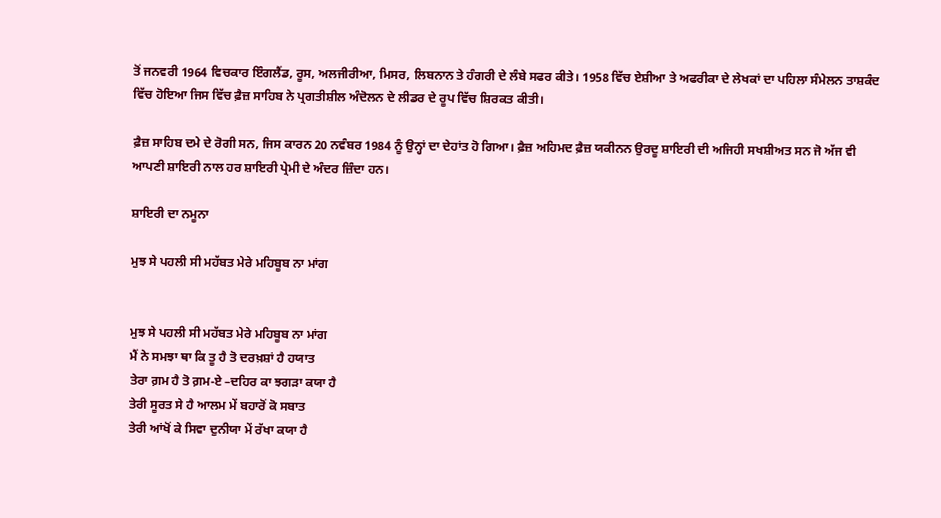ਤੋਂ ਜਨਵਰੀ 1964 ਵਿਚਕਾਰ ਇੰਗਲੈਂਡ, ਰੂਸ, ਅਲਜੀਰੀਆ, ਮਿਸਰ, ਲਿਬਨਾਨ ਤੇ ਹੰਗਰੀ ਦੇ ਲੰਬੇ ਸਫਰ ਕੀਤੇ। 1958 ਵਿੱਚ ਏਸ਼ੀਆ ਤੇ ਅਫਰੀਕਾ ਦੇ ਲੇਖਕਾਂ ਦਾ ਪਹਿਲਾ ਸੰਮੇਲਨ ਤਾਸ਼ਕੰਦ ਵਿੱਚ ਹੋਇਆ ਜਿਸ ਵਿੱਚ ਫ਼ੈਜ਼ ਸਾਹਿਬ ਨੇ ਪ੍ਰਗਤੀਸ਼ੀਲ ਅੰਦੋਲਨ ਦੇ ਲੀਡਰ ਦੇ ਰੂਪ ਵਿੱਚ ਸ਼ਿਰਕਤ ਕੀਤੀ।

ਫ਼ੈਜ਼ ਸਾਹਿਬ ਦਮੇ ਦੇ ਰੋਗੀ ਸਨ, ਜਿਸ ਕਾਰਨ 20 ਨਵੰਬਰ 1984 ਨੂੰ ਉਨ੍ਹਾਂ ਦਾ ਦੇਹਾਂਤ ਹੋ ਗਿਆ। ਫ਼ੈਜ਼ ਅਹਿਮਦ ਫ਼ੈਜ਼ ਯਕੀਨਨ ਉਰਦੂ ਸ਼ਾਇਰੀ ਦੀ ਅਜਿਹੀ ਸਖਸ਼ੀਅਤ ਸਨ ਜੋ ਅੱਜ ਵੀ ਆਪਣੀ ਸ਼ਾਇਰੀ ਨਾਲ ਹਰ ਸ਼ਾਇਰੀ ਪ੍ਰੇਮੀ ਦੇ ਅੰਦਰ ਜ਼ਿੰਦਾ ਹਨ।

ਸ਼ਾਇਰੀ ਦਾ ਨਮੂਨਾ

ਮੁਝ ਸੇ ਪਹਲੀ ਸੀ ਮਹੱਬਤ ਮੇਰੇ ਮਹਿਬੂਬ ਨਾ ਮਾਂਗ


ਮੁਝ ਸੇ ਪਹਲੀ ਸੀ ਮਹੱਬਤ ਮੇਰੇ ਮਹਿਬੂਬ ਨਾ ਮਾਂਗ
ਮੈਂ ਨੇ ਸਮਝਾ ਥਾ ਕਿ ਤੂ ਹੈ ਤੋ ਦਰਖ਼ਸ਼ਾਂ ਹੈ ਹਯਾਤ
ਤੇਰਾ ਗ਼ਮ ਹੈ ਤੋ ਗ਼ਮ-ਏ –ਦਹਿਰ ਕਾ ਝਗੜਾ ਕਯਾ ਹੈ
ਤੇਰੀ ਸੂਰਤ ਸੇ ਹੈ ਆਲਮ ਮੇਂ ਬਹਾਰੋਂ ਕੋ ਸਬਾਤ
ਤੇਰੀ ਆਂਖੋਂ ਕੇ ਸਿਵਾ ਦੁਨੀਯਾ ਮੇਂ ਰੱਖਾ ਕਯਾ ਹੈ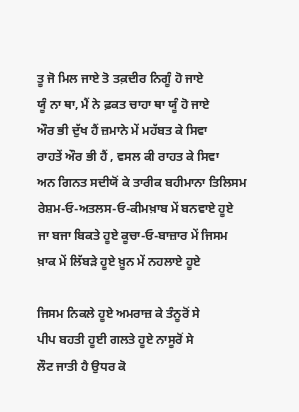ਤੂ ਜੋ ਮਿਲ ਜਾਏ ਤੋ ਤਕ਼ਦੀਰ ਨਿਗੂੰ ਹੋ ਜਾਏ
ਯੂੰ ਨਾ ਥਾ, ਮੈਂ ਨੇ ਫ਼ਕਤ ਚਾਹਾ ਥਾ ਯੂੰ ਹੋ ਜਾਏ
ਔਰ ਭੀ ਦੁੱਖ ਹੈਂ ਜ਼ਮਾਨੇ ਮੇਂ ਮਹੱਬਤ ਕੇ ਸਿਵਾ
ਰਾਹਤੇਂ ਔਰ ਭੀ ਹੈਂ , ਵਸਲ ਕੀ ਰਾਹਤ ਕੇ ਸਿਵਾ
ਅਨ ਗਿਨਤ ਸਦੀਯੋਂ ਕੇ ਤਾਰੀਕ ਬਹੀਮਾਨਾ ਤਿਲਿਸਮ
ਰੇਸ਼ਮ-ਓ-ਅਤਲਸ-ਓ-ਕੀਮਖ਼ਾਬ ਮੇਂ ਬਨਵਾਏ ਹੂਏ
ਜਾ ਬਜਾ ਬਿਕਤੇ ਹੂਏ ਕੂਚਾ-ਓ-ਬਾਜ਼ਾਰ ਮੇਂ ਜਿਸਮ
ਖ਼ਾਕ ਮੇਂ ਲਿੱਬੜੇ ਹੂਏ ਖ਼ੂਨ ਮੇਂ ਨਹਲਾਏ ਹੂਏ

ਜਿਸਮ ਨਿਕਲੇ ਹੂਏ ਅਮਰਾਜ਼ ਕੇ ਤੰਨੂਰੋਂ ਸੇ
ਪੀਪ ਬਹਤੀ ਹੂਈ ਗਲਤੇ ਹੂਏ ਨਾਸੂਰੋਂ ਸੇ
ਲੌਟ ਜਾਤੀ ਹੈ ਉਧਰ ਕੋ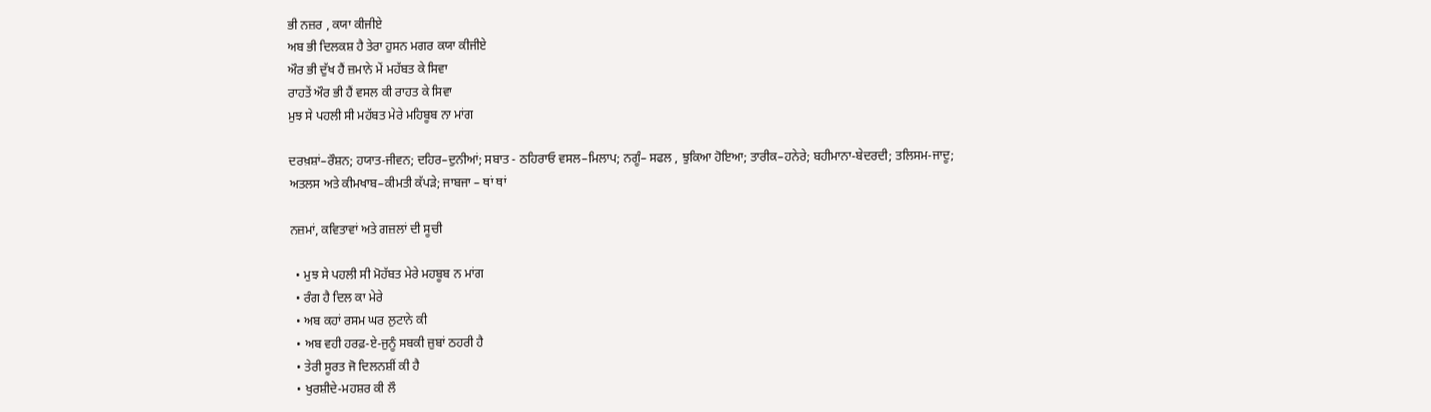ਭੀ ਨਜ਼ਰ , ਕਯਾ ਕੀਜੀਏ
ਅਬ ਭੀ ਦਿਲਕਸ਼ ਹੈ ਤੇਰਾ ਹੁਸਨ ਮਗਰ ਕਯਾ ਕੀਜੀਏ
ਔਰ ਭੀ ਦੁੱਖ ਹੈਂ ਜ਼ਮਾਨੇ ਮੇਂ ਮਹੱਬਤ ਕੇ ਸਿਵਾ
ਰਾਹਤੇਂ ਔਰ ਭੀ ਹੈਂ ਵਸਲ ਕੀ ਰਾਹਤ ਕੇ ਸਿਵਾ
ਮੁਝ ਸੇ ਪਹਲੀ ਸੀ ਮਹੱਬਤ ਮੇਰੇ ਮਹਿਬੂਬ ਨਾ ਮਾਂਗ

ਦਰਖ਼ਸ਼ਾਂ–ਰੌਸ਼ਨ; ਹਯਾਤ-ਜੀਵਨ; ਦਹਿਰ–ਦੁਨੀਆਂ; ਸਬਾਤ - ਠਹਿਰਾਓ ਵਸਲ–ਮਿਲਾਪ; ਨਗੂੰ– ਸਫਲ , ਝੁਕਿਆ ਹੋਇਆ; ਤਾਰੀਕ–ਹਨੇਰੇ; ਬਹੀਮਾਨਾ-ਬੇਦਰਦੀ; ਤਲਿਸਮ-ਜਾਦੂ; ਅਤਲਸ ਅਤੇ ਕੀਮਖਾਬ–ਕੀਮਤੀ ਕੱਪੜੇ; ਜਾਬਜਾ – ਥਾਂ ਥਾਂ

ਨਜ਼ਮਾਂ, ਕਵਿਤਾਵਾਂ ਅਤੇ ਗਜ਼ਲਾਂ ਦੀ ਸੂਚੀ

  • ਮੁਝ ਸੇ ਪਹਲੀ ਸੀ ਮੋਹੱਬਤ ਮੇਰੇ ਮਹਬੂਬ ਨ ਮਾਂਗ
  • ਰੰਗ ਹੈ ਦਿਲ ਕਾ ਮੇਰੇ
  • ਅਬ ਕਹਾਂ ਰਸਮ ਘਰ ਲੁਟਾਨੇ ਕੀ
  • ਅਬ ਵਹੀ ਹਰਫ਼-ਏ-ਜੁਨੂੰ ਸਬਕੀ ਜ਼ੁਬਾਂ ਠਹਰੀ ਹੈ
  • ਤੇਰੀ ਸੂਰਤ ਜੋ ਦਿਲਨਸ਼ੀਂ ਕੀ ਹੈ
  • ਖੁਰਸ਼ੀਦੇ-ਮਹਸ਼ਰ ਕੀ ਲੌ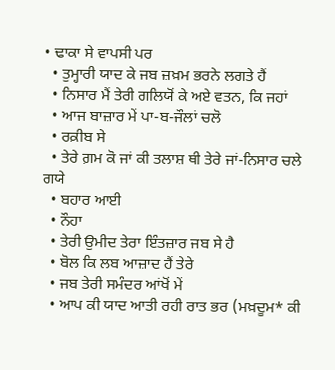• ਢਾਕਾ ਸੇ ਵਾਪਸੀ ਪਰ
  • ਤੁਮ੍ਹਾਰੀ ਯਾਦ ਕੇ ਜਬ ਜ਼ਖ਼ਮ ਭਰਨੇ ਲਗਤੇ ਹੈਂ
  • ਨਿਸਾਰ ਮੈਂ ਤੇਰੀ ਗਲਿਯੋਂ ਕੇ ਅਏ ਵਤਨ, ਕਿ ਜਹਾਂ
  • ਆਜ ਬਾਜ਼ਾਰ ਮੇਂ ਪਾ-ਬ-ਜੌਲਾਂ ਚਲੋ
  • ਰਕ਼ੀਬ ਸੇ
  • ਤੇਰੇ ਗ਼ਮ ਕੋ ਜਾਂ ਕੀ ਤਲਾਸ਼ ਥੀ ਤੇਰੇ ਜਾਂ-ਨਿਸਾਰ ਚਲੇ ਗਯੇ
  • ਬਹਾਰ ਆਈ
  • ਨੌਹਾ
  • ਤੇਰੀ ਉਮੀਦ ਤੇਰਾ ਇੰਤਜ਼ਾਰ ਜਬ ਸੇ ਹੈ
  • ਬੋਲ ਕਿ ਲਬ ਆਜ਼ਾਦ ਹੈਂ ਤੇਰੇ
  • ਜਬ ਤੇਰੀ ਸਮੰਦਰ ਆਂਖੋਂ ਮੇਂ
  • ਆਪ ਕੀ ਯਾਦ ਆਤੀ ਰਹੀ ਰਾਤ ਭਰ (ਮਖ਼ਦੂਮ* ਕੀ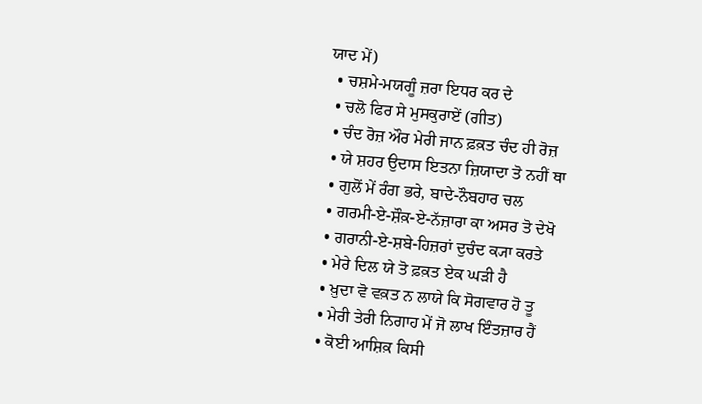ਯਾਦ ਮੇਂ)
  • ਚਸ਼ਮੇ-ਮਯਗੂੰ ਜ਼ਰਾ ਇਧਰ ਕਰ ਦੇ
  • ਚਲੋ ਫਿਰ ਸੇ ਮੁਸਕੁਰਾਏਂ (ਗੀਤ)
  • ਚੰਦ ਰੋਜ਼ ਔਰ ਮੇਰੀ ਜਾਨ ਫ਼ਕ਼ਤ ਚੰਦ ਹੀ ਰੋਜ਼
  • ਯੇ ਸ਼ਹਰ ਉਦਾਸ ਇਤਨਾ ਜ਼ਿਯਾਦਾ ਤੋ ਨਹੀਂ ਥਾ
  • ਗੁਲੋਂ ਮੇਂ ਰੰਗ ਭਰੇ, ਬਾਦੇ-ਨੌਬਹਾਰ ਚਲ
  • ਗਰਮੀ-ਏ-ਸ਼ੌਕ਼-ਏ-ਨੱਜ਼ਾਰਾ ਕਾ ਅਸਰ ਤੋ ਦੇਖੋ
  • ਗਰਾਨੀ-ਏ-ਸ਼ਬੇ-ਹਿਜ਼ਰਾਂ ਦੁਚੰਦ ਕ੍ਯਾ ਕਰਤੇ
  • ਮੇਰੇ ਦਿਲ ਯੇ ਤੋ ਫ਼ਕ਼ਤ ਏਕ ਘੜੀ ਹੈ
  • ਖ਼ੁਦਾ ਵੋ ਵਕ਼ਤ ਨ ਲਾਯੇ ਕਿ ਸੋਗਵਾਰ ਹੋ ਤੂ
  • ਮੇਰੀ ਤੇਰੀ ਨਿਗਾਹ ਮੇਂ ਜੋ ਲਾਖ ਇੰਤਜ਼ਾਰ ਹੈਂ
  • ਕੋਈ ਆਸ਼ਿਕ਼ ਕਿਸੀ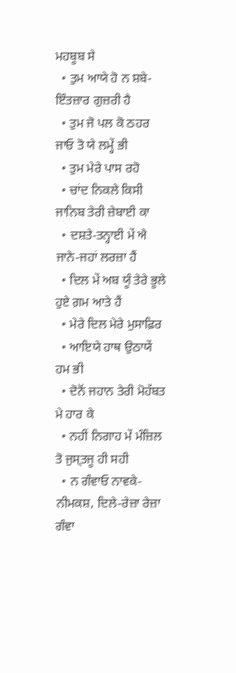ਮਹਬੂਬ ਸੇ
  • ਤੁਮ ਆਯੇ ਹੋ ਨ ਸ਼ਬੇ-ਇੰਤਜ਼ਾਰ ਗੁਜ਼ਰੀ ਹੈ
  • ਤੁਮ ਜੋ ਪਲ ਕੋ ਠਹਰ ਜਾਓ ਤੋ ਯੇ ਲਮ੍ਹੇਂ ਭੀ
  • ਤੁਮ ਮੇਰੇ ਪਾਸ ਰਹੋ
  • ਚਾਂਦ ਨਿਕਲੇ ਕਿਸੀ ਜਾਨਿਬ ਤੇਰੀ ਜ਼ੇਬਾਈ ਕਾ
  • ਦਸ਼ਤੇ-ਤਨ੍ਹਾਈ ਮੇਂ ਐ ਜਾਨੇ-ਜਹਾਂ ਲਰਜ਼ਾ ਹੈਂ
  • ਦਿਲ ਮੇਂ ਅਬ ਯੂੰ ਤੇਰੇ ਭੂਲੇ ਹੁਏ ਗ਼ਮ ਆਤੇ ਹੈਂ
  • ਮੇਰੇ ਦਿਲ ਮੇਰੇ ਮੁਸਾਫ਼ਿਰ
  • ਆਇਯੇ ਹਾਥ ਉਠਾਯੇਂ ਹਮ ਭੀ
  • ਦੋਨੋਂ ਜਹਾਨ ਤੇਰੀ ਮੋਹੱਬਤ ਮੇ ਹਾਰ ਕੇ
  • ਨਹੀਂ ਨਿਗਾਹ ਮੇਂ ਮੰਜ਼ਿਲ ਤੋ ਜੁਸ੍ਤਜੂ ਹੀ ਸਹੀ
  • ਨ ਗੰਵਾਓ ਨਾਵਕੇ-ਨੀਮਕਸ਼, ਦਿਲੇ-ਰੇਜ਼ਾ ਰੇਜ਼ਾ ਗੰਵਾ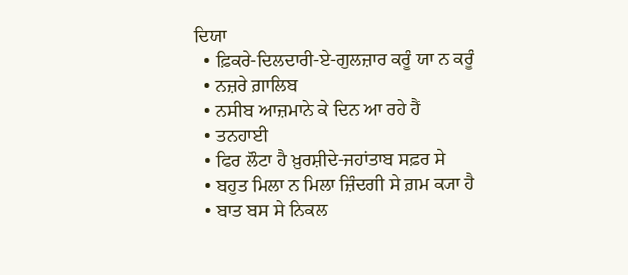ਦਿਯਾ
  • ਫ਼ਿਕਰੇ-ਦਿਲਦਾਰੀ-ਏ-ਗੁਲਜ਼ਾਰ ਕਰੂੰ ਯਾ ਨ ਕਰੂੰ
  • ਨਜ਼ਰੇ ਗ਼ਾਲਿਬ
  • ਨਸੀਬ ਆਜ਼ਮਾਨੇ ਕੇ ਦਿਨ ਆ ਰਹੇ ਹੈਂ
  • ਤਨਹਾਈ
  • ਫਿਰ ਲੌਟਾ ਹੈ ਖ਼ੁਰਸ਼ੀਦੇ-ਜਹਾਂਤਾਬ ਸਫ਼ਰ ਸੇ
  • ਬਹੁਤ ਮਿਲਾ ਨ ਮਿਲਾ ਜ਼ਿੰਦਗੀ ਸੇ ਗ਼ਮ ਕ੍ਯਾ ਹੈ
  • ਬਾਤ ਬਸ ਸੇ ਨਿਕਲ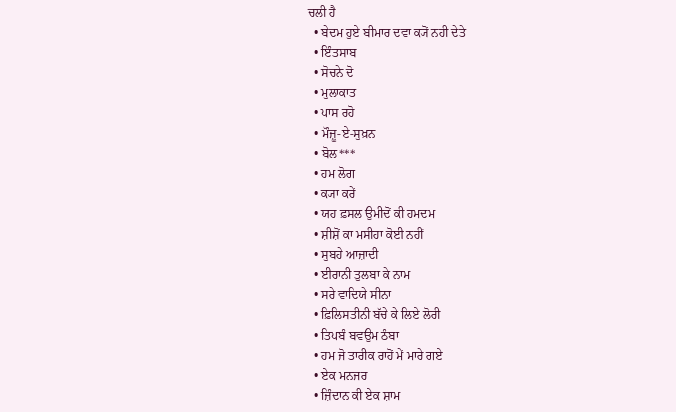ਚਲੀ ਹੈ
  • ਬੇਦਮ ਹੁਏ ਬੀਮਾਰ ਦਵਾ ਕ੍ਯੋਂ ਨਹੀ ਦੇਤੇ
  • ਇੰਤਸਾਬ
  • ਸੋਚਨੇ ਦੋ
  • ਮੁਲਾਕਾਤ
  • ਪਾਸ ਰਹੋ
  • ਮੌਜ਼ੂ-ਏ-ਸੁਖ਼ਨ
  • ਬੋਲ***
  • ਹਮ ਲੋਗ
  • ਕ੍ਯਾ ਕਰੇਂ
  • ਯਹ ਫ਼ਸਲ ਉਮੀਦੋਂ ਕੀ ਹਮਦਮ
  • ਸ਼ੀਸ਼ੋਂ ਕਾ ਮਸੀਹਾ ਕੋਈ ਨਹੀਂ
  • ਸੁਬਹੇ ਆਜ਼ਾਦੀ
  • ਈਰਾਨੀ ਤੁਲਬਾ ਕੇ ਨਾਮ
  • ਸਰੇ ਵਾਦਿਯੇ ਸੀਨਾ
  • ਫ਼ਿਲਿਸਤੀਨੀ ਬੱਚੇ ਕੇ ਲਿਏ ਲੋਰੀ
  • ਤਿਪਬੰ ਬਵਉਮ ਠੰਬਾ
  • ਹਮ ਜੋ ਤਾਰੀਕ ਰਾਹੋਂ ਮੇਂ ਮਾਰੇ ਗਏ
  • ਏਕ ਮਨਜਰ
  • ਜ਼ਿੰਦਾਨ ਕੀ ਏਕ ਸ਼ਾਮ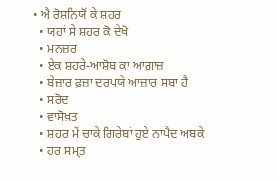• ਐ ਰੋਸ਼ਨਿਯੋਂ ਕੇ ਸ਼ਹਰ
  • ਯਹਾਂ ਸੇ ਸ਼ਹਰ ਕੋ ਦੇਖੋ
  • ਮਨਜ਼ਰ
  • ਏਕ ਸ਼ਹਰੇ-ਆਸ਼ੋਬ ਕਾ ਆਗ਼ਾਜ਼
  • ਬੇਜ਼ਾਰ ਫ਼ਜ਼ਾ ਦਰਪਯੇ ਆਜ਼ਾਰ ਸਬਾ ਹੈ
  • ਸਰੋਦ
  • ਵਾਸੋਖ਼ਤ
  • ਸ਼ਹਰ ਮੇਂ ਚਾਕੇ ਗਿਰੇਬਾਂ ਹੁਏ ਨਾਪੈਦ ਅਬਕੇ
  • ਹਰ ਸਮ੍ਤ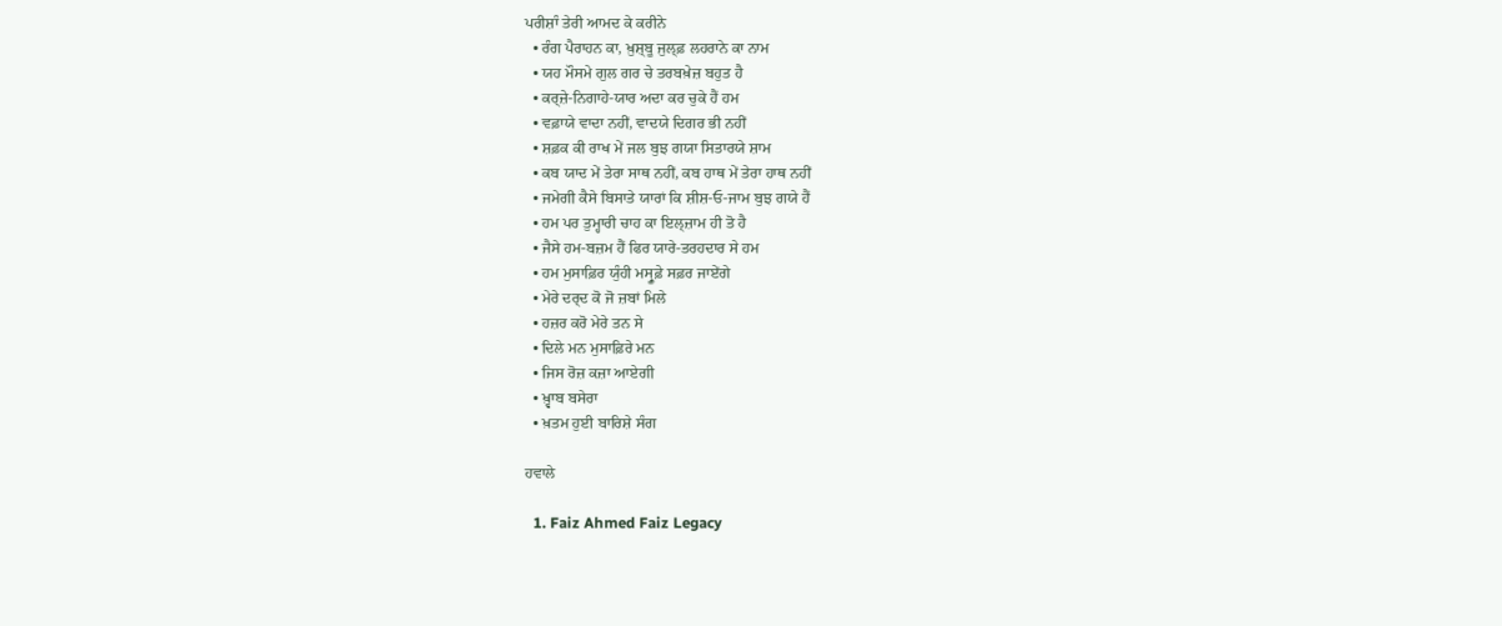ਪਰੀਸ਼ਾੰ ਤੇਰੀ ਆਮਦ ਕੇ ਕਰੀਨੇ
  • ਰੰਗ ਪੈਰਾਹਨ ਕਾ, ਖ਼ੁਸ਼੍ਬੂ ਜੁਲ੍ਫ਼ ਲਹਰਾਨੇ ਕਾ ਨਾਮ
  • ਯਹ ਮੌਸਮੇ ਗੁਲ ਗਰ ਚੇ ਤਰਬਖ਼ੇਜ਼ ਬਹੁਤ ਹੈ
  • ਕਰ੍ਜ਼ੇ-ਨਿਗਾਹੇ-ਯਾਰ ਅਦਾ ਕਰ ਚੁਕੇ ਹੈਂ ਹਮ
  • ਵਫ਼ਾਯੇ ਵਾਦਾ ਨਹੀਂ, ਵਾਦਯੇ ਦਿਗਰ ਭੀ ਨਹੀਂ
  • ਸ਼ਫ਼ਕ ਕੀ ਰਾਖ ਮੇਂ ਜਲ ਬੁਝ ਗਯਾ ਸਿਤਾਰਯੇ ਸ਼ਾਮ
  • ਕਬ ਯਾਦ ਮੇਂ ਤੇਰਾ ਸਾਥ ਨਹੀਂ, ਕਬ ਹਾਥ ਮੇਂ ਤੇਰਾ ਹਾਥ ਨਹੀਂ
  • ਜਮੇਗੀ ਕੈਸੇ ਬਿਸਾਤੇ ਯਾਰਾਂ ਕਿ ਸ਼ੀਸ਼-ਓ-ਜਾਮ ਬੁਝ ਗਯੇ ਹੈਂ
  • ਹਮ ਪਰ ਤੁਮ੍ਹਾਰੀ ਚਾਹ ਕਾ ਇਲ੍ਜ਼ਾਮ ਹੀ ਤੋ ਹੈ
  • ਜੈਸੇ ਹਮ-ਬਜ਼ਮ ਹੈਂ ਫਿਰ ਯਾਰੇ-ਤਰਹਦਾਰ ਸੇ ਹਮ
  • ਹਮ ਮੁਸਾਫ਼ਿਰ ਯੁੰਹੀ ਮਸ੍ਰੂਫ਼ੇ ਸਫ਼ਰ ਜਾਏਂਗੇ
  • ਮੇਰੇ ਦਰ੍ਦ ਕੋ ਜੋ ਜ਼ਬਾਂ ਮਿਲੇ
  • ਹਜ਼ਰ ਕਰੋ ਮੇਰੇ ਤਨ ਸੇ
  • ਦਿਲੇ ਮਨ ਮੁਸਾਫ਼ਿਰੇ ਮਨ
  • ਜਿਸ ਰੋਜ਼ ਕਜ਼ਾ ਆਏਗੀ
  • ਖ਼੍ਵਾਬ ਬਸੇਰਾ
  • ਖ਼ਤਮ ਹੁਈ ਬਾਰਿਸ਼ੇ ਸੰਗ

ਹਵਾਲੇ

  1. Faiz Ahmed Faiz Legacy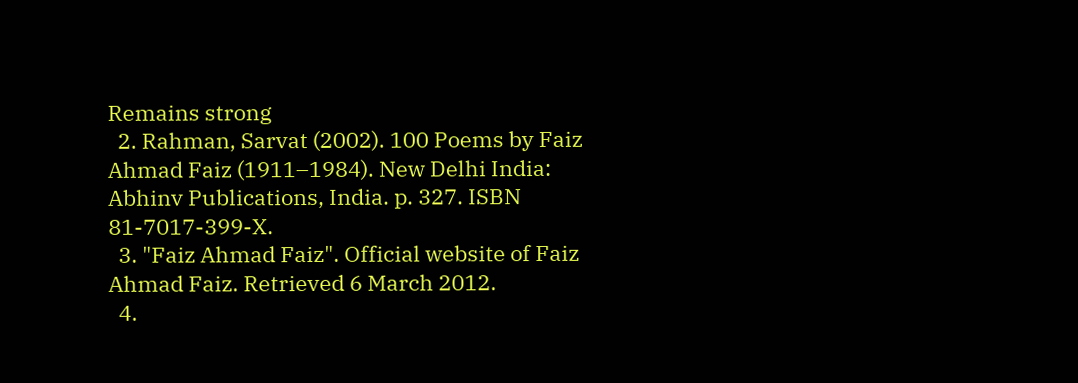Remains strong
  2. Rahman, Sarvat (2002). 100 Poems by Faiz Ahmad Faiz (1911–1984). New Delhi India: Abhinv Publications, India. p. 327. ISBN 81-7017-399-X.
  3. "Faiz Ahmad Faiz". Official website of Faiz Ahmad Faiz. Retrieved 6 March 2012.
  4.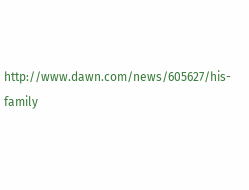http://www.dawn.com/news/605627/his-family